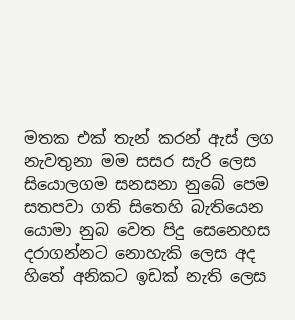මතක එක් තැන් කරන් ඇස් ලග
නැවතුනා මම සසර සැරි ලෙස
සියොලගම සනසනා නුබේ පෙම
සතපවා ගති සිතෙහි බැතියෙන
යොමා නුබ වෙත පිදු සෙනෙහස
දරාගන්නට නොහැකි ලෙස අද
හිතේ අනිකට ඉඩක් නැති ලෙස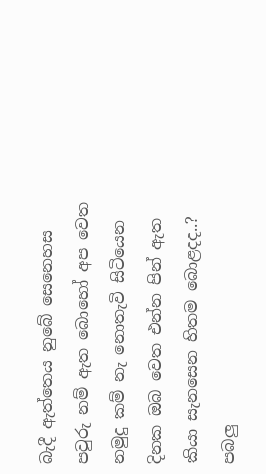බැදී ඇත්තෙය නුබේ සෙනෙහස
පවුරු නම් ඇත බොහෝ අප වෙත
නමුදු කම් නැ නොතැවි සිටියෙන
දිනක ඔබ වෙත එන්න පින් ඇත
කියා සැනසෙන හිතම බොළදද..?
පබලු